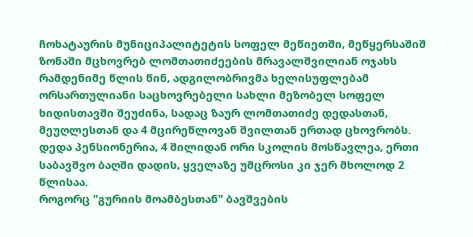ჩოხატაურის მუნიციპალიტეტის სოფელ მეწიეთში, მეწყერსაშიშ ზონაში მცხოვრებ ლომთათიძეების მრავალშვილიან ოჯახს რამდენიმე წლის წინ, ადგილობრივმა ხელისუფლებამ ორსართულიანი საცხოვრებელი სახლი მეზობელ სოფელ ხიდისთავში შეუძინა, სადაც ზაურ ლომთათიძე დედასთან, მეუღლესთან და 4 მცირეწლოვან შვილთან ერთად ცხოვრობს.
დედა პენსიონერია, 4 შილიდან ორი სკოლის მოსწავლეა, ერთი საბავშვო ბაღში დადის, ყველაზე უმცროსი კი ჯერ მხოლოდ 2 წლისაა.
როგორც "გურიის მოამბესთან" ბავშვების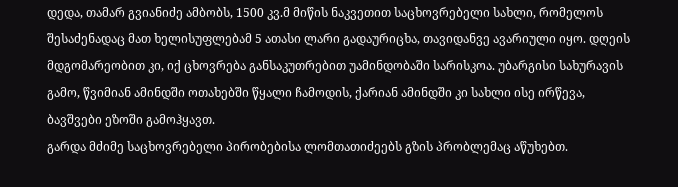დედა, თამარ გვიანიძე ამბობს, 1500 კვ.მ მიწის ნაკვეთით საცხოვრებელი სახლი, რომელოს შესაძენადაც მათ ხელისუფლებამ 5 ათასი ლარი გადაურიცხა, თავიდანვე ავარიული იყო. დღეის მდგომარეობით კი, იქ ცხოვრება განსაკუთრებით უამინდობაში სარისკოა. უბარგისი სახურავის გამო, წვიმიან ამინდში ოთახებში წყალი ჩამოდის, ქარიან ამინდში კი სახლი ისე ირწევა, ბავშვები ეზოში გამოჰყავთ.
გარდა მძიმე საცხოვრებელი პირობებისა ლომთათიძეებს გზის პრობლემაც აწუხებთ.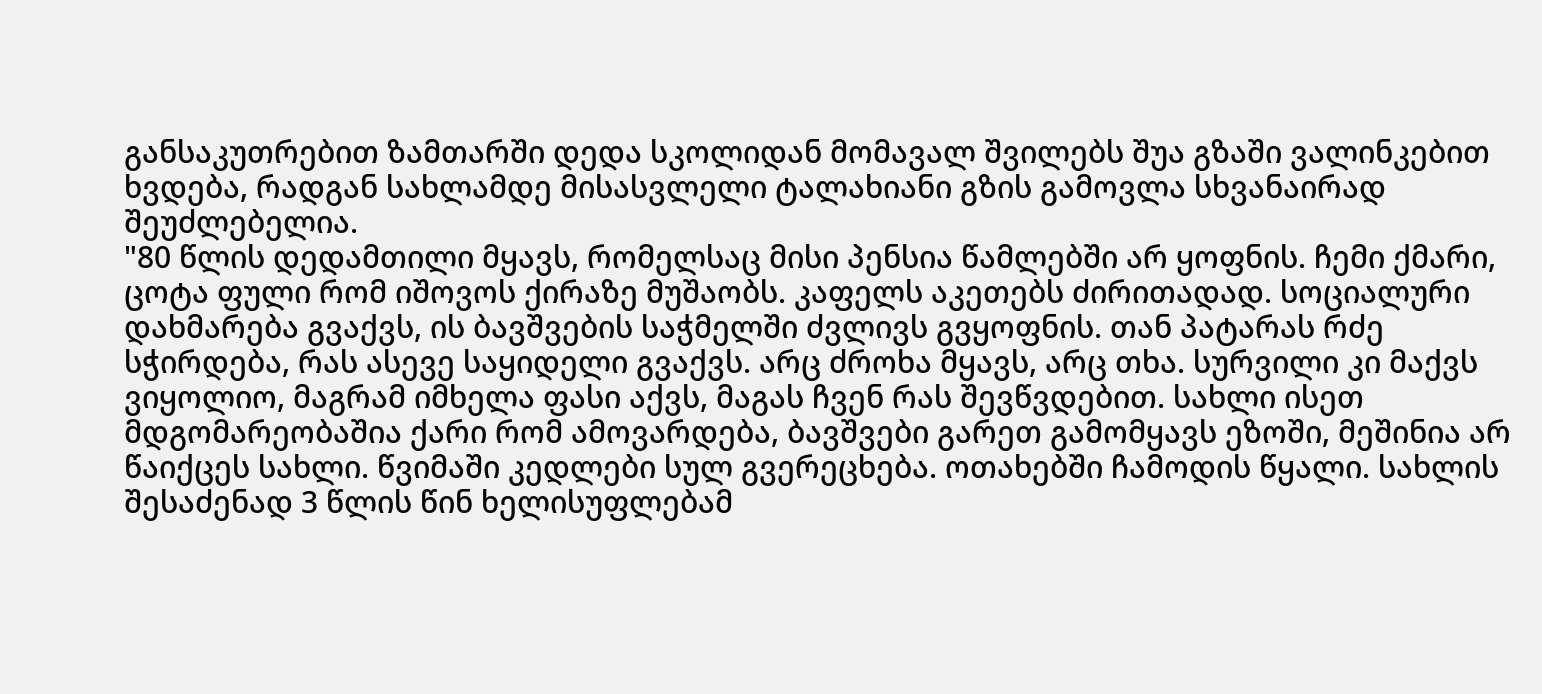განსაკუთრებით ზამთარში დედა სკოლიდან მომავალ შვილებს შუა გზაში ვალინკებით ხვდება, რადგან სახლამდე მისასვლელი ტალახიანი გზის გამოვლა სხვანაირად შეუძლებელია.
"80 წლის დედამთილი მყავს, რომელსაც მისი პენსია წამლებში არ ყოფნის. ჩემი ქმარი, ცოტა ფული რომ იშოვოს ქირაზე მუშაობს. კაფელს აკეთებს ძირითადად. სოციალური დახმარება გვაქვს, ის ბავშვების საჭმელში ძვლივს გვყოფნის. თან პატარას რძე სჭირდება, რას ასევე საყიდელი გვაქვს. არც ძროხა მყავს, არც თხა. სურვილი კი მაქვს ვიყოლიო, მაგრამ იმხელა ფასი აქვს, მაგას ჩვენ რას შევწვდებით. სახლი ისეთ მდგომარეობაშია ქარი რომ ამოვარდება, ბავშვები გარეთ გამომყავს ეზოში, მეშინია არ წაიქცეს სახლი. წვიმაში კედლები სულ გვერეცხება. ოთახებში ჩამოდის წყალი. სახლის შესაძენად 3 წლის წინ ხელისუფლებამ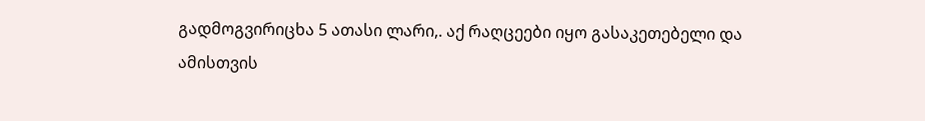გადმოგვირიცხა 5 ათასი ლარი,. აქ რაღცეები იყო გასაკეთებელი და ამისთვის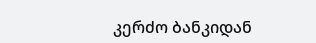კერძო ბანკიდან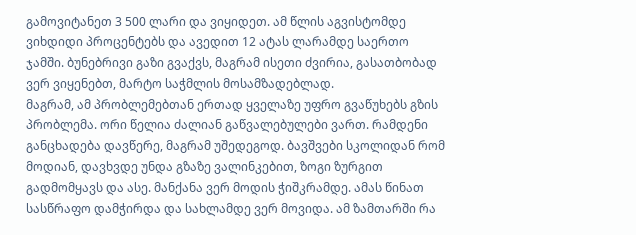გამოვიტანეთ 3 500 ლარი და ვიყიდეთ. ამ წლის აგვისტომდე ვიხდიდი პროცენტებს და ავედით 12 ატას ლარამდე საერთო ჯამში. ბუნებრივი გაზი გვაქვს, მაგრამ ისეთი ძვირია, გასათბობად ვერ ვიყენებთ, მარტო საჭმლის მოსამზადებლად.
მაგრამ, ამ პრობლემებთან ერთად ყველაზე უფრო გვაწუხებს გზის პრობლემა. ორი წელია ძალიან გაწვალებულები ვართ. რამდენი განცხადება დავწერე, მაგრამ უშედეგოდ. ბავშვები სკოლიდან რომ მოდიან, დავხვდე უნდა გზაზე ვალინკებით, ზოგი ზურგით გადმომყავს და ასე. მანქანა ვერ მოდის ჭიშკრამდე. ამას წინათ სასწრაფო დამჭირდა და სახლამდე ვერ მოვიდა. ამ ზამთარში რა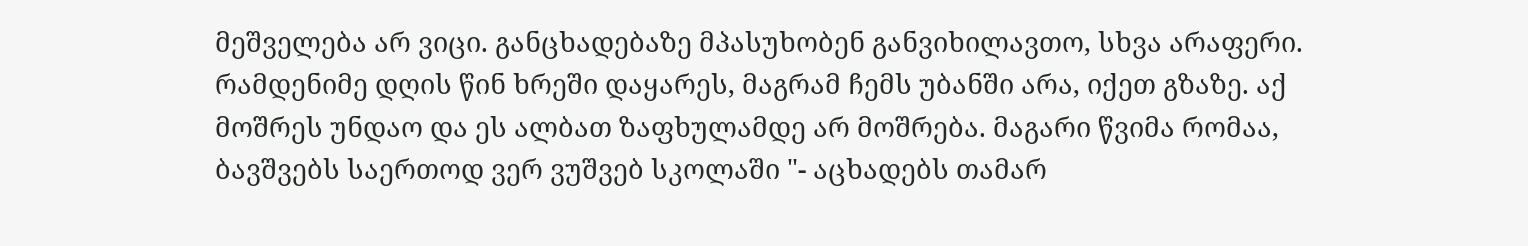მეშველება არ ვიცი. განცხადებაზე მპასუხობენ განვიხილავთო, სხვა არაფერი. რამდენიმე დღის წინ ხრეში დაყარეს, მაგრამ ჩემს უბანში არა, იქეთ გზაზე. აქ მოშრეს უნდაო და ეს ალბათ ზაფხულამდე არ მოშრება. მაგარი წვიმა რომაა, ბავშვებს საერთოდ ვერ ვუშვებ სკოლაში "- აცხადებს თამარ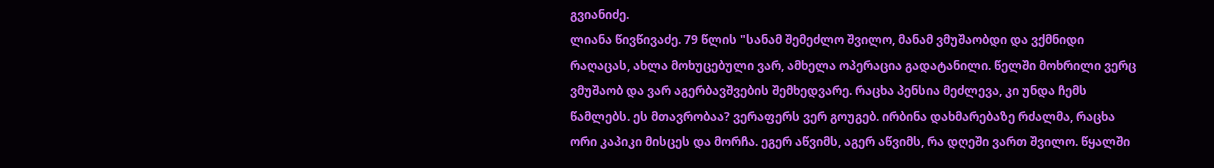გვიანიძე.
ლიანა წივწივაძე. 79 წლის "სანამ შემეძლო შვილო, მანამ ვმუშაობდი და ვქმნიდი რაღაცას, ახლა მოხუცებული ვარ, ამხელა ოპერაცია გადატანილი. წელში მოხრილი ვერც ვმუშაობ და ვარ აგერბავშვების შემხედვარე. რაცხა პენსია მეძლევა, კი უნდა ჩემს წამლებს. ეს მთავრობაა? ვერაფერს ვერ გოუგებ. ირბინა დახმარებაზე რძალმა, რაცხა ორი კაპიკი მისცეს და მორჩა. ეგერ აწვიმს, აგერ აწვიმს, რა დღეში ვართ შვილო. წყალში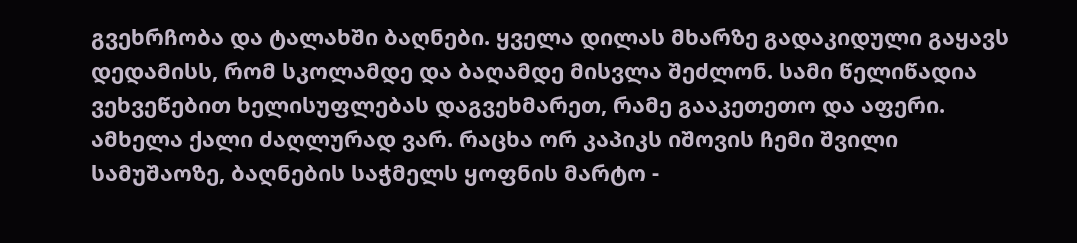გვეხრჩობა და ტალახში ბაღნები. ყველა დილას მხარზე გადაკიდული გაყავს დედამისს, რომ სკოლამდე და ბაღამდე მისვლა შეძლონ. სამი წელიწადია ვეხვეწებით ხელისუფლებას დაგვეხმარეთ, რამე გააკეთეთო და აფერი. ამხელა ქალი ძაღლურად ვარ. რაცხა ორ კაპიკს იშოვის ჩემი შვილი სამუშაოზე, ბაღნების საჭმელს ყოფნის მარტო -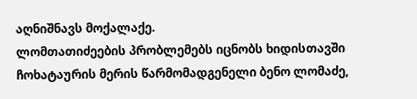აღნიშნავს მოქალაქე.
ლომთათიძეების პრობლემებს იცნობს ხიდისთავში ჩოხატაურის მერის წარმომადგენელი ბენო ლომაძე,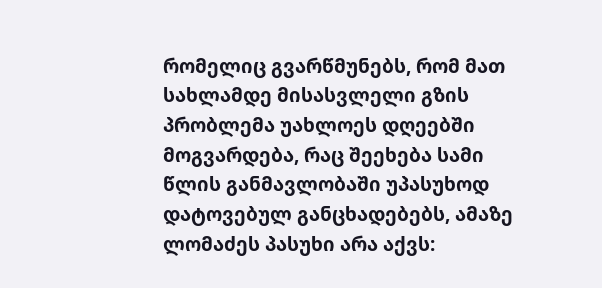რომელიც გვარწმუნებს, რომ მათ სახლამდე მისასვლელი გზის პრობლემა უახლოეს დღეებში მოგვარდება, რაც შეეხება სამი წლის განმავლობაში უპასუხოდ დატოვებულ განცხადებებს, ამაზე ლომაძეს პასუხი არა აქვს: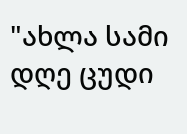"ახლა სამი დღე ცუდი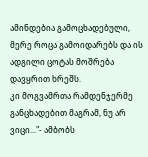ამინდებია გამოცხადებული, მერე როცა გამოიდარებს და ის ადგილი ცოტას მოშრება დავყრით ხრეშს.
კი მოგვამრთა რამდენჯერმე განცხადებით მაგრამ, ნუ არ ვიცი..."- ამბობს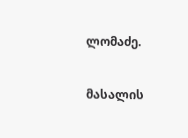ლომაძე.

მასალის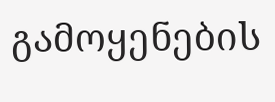გამოყენების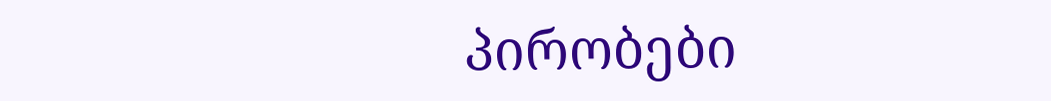პირობები